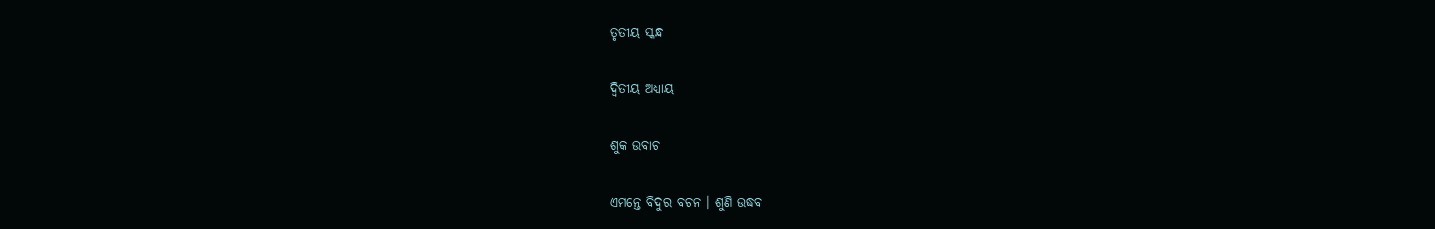ତୃତୀୟ ସ୍କନ୍ଧ

ଦ୍ୱିତୀୟ ଅଧ୍ୟାୟ

ଶୁକ ଉବାଚ

ଏମନ୍ତେ ବିଦୁର ବଚନ । ଶୁଣି ଉଦ୍ଧବ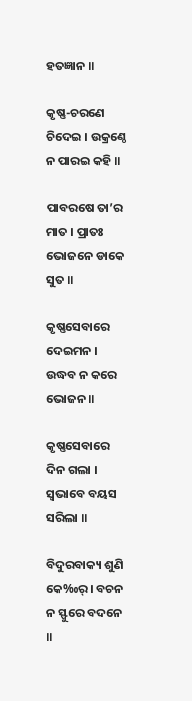ହତଜ୍ଞାନ ॥

କୃଷ୍ଣ-ଚରଣେ ଚିଦେଇ । ଉକ୍ରଣ୍ଠେ ନ ପାରଇ କହି ॥

ପାବରଷେ ତା’ର ମାତ । ପ୍ରାତଃ ଭୋଜନେ ଡାକେ ସୁତ ॥

କୃଷ୍ଣସେବାରେ ଦେଇମନ । ଉଦ୍ଧବ ନ କରେ ଭୋଜନ ॥

କୃଷ୍ଣସେବାରେ ଦିନ ଗଲା । ସ୍ୱଭାବେ ବୟସ ସରିଲା ॥

ବିଦୁରବାକ୍ୟ ଶୁଣି କେ‰ର୍ । ବଚନ ନ ସ୍ଫୁରେ ବଦନେ ॥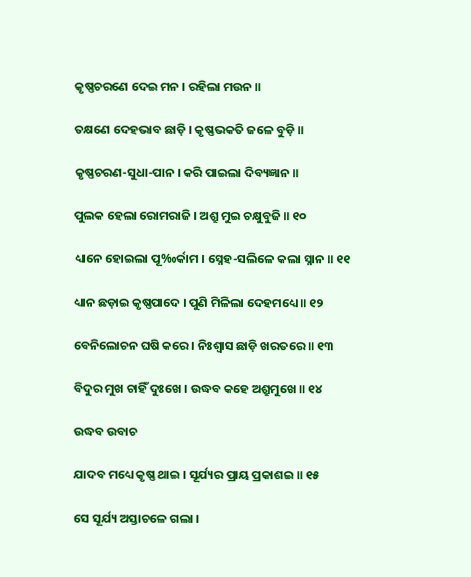କୃଷ୍ଣଚରଣେ ଦେଇ ମନ । ରହିଲା ମଉନ ॥

ତକ୍ଷଣେ ଦେହଭାବ ଛାଡ଼ି । କୃଷ୍ଣଭକତି ଜଳେ ବୁଡ଼ି ॥

କୃଷ୍ଣଚରଣ-ସୁଧା-ପାନ । କରି ପାଇଲା ଦିବ୍ୟଜ୍ଞାନ ॥

ପୁଲକ ହେଲା ରୋମରାଜି । ଅଶ୍ରୁ ମୁଇ ଚକ୍ଷୁବୁଜି ॥ ୧୦

ଧ୍ୟାନେ ହୋଇଲା ପୂ‰ର୍କାମ । ସ୍ନେହ-ସଲିଳେ କଲା ସ୍ନାନ ॥ ୧୧

ଧ୍ୟାନ ଛଡ଼ାଇ କୃଷ୍ଣପାଦେ । ପୁଣି ମିଳିଲା ଦେହମଧ୍ୟେ ॥ ୧୨

ବେନିଲୋଚନ ଘଷି କରେ । ନିଃଶ୍ୱାସ ଛାଡ଼ି ଖରତରେ ॥ ୧୩

ବିଦୁର ମୁଖ ଚାହିଁ ଦୁଃଖେ । ଉଦ୍ଧବ କହେ ଅଶ୍ରୁମୁଖେ ॥ ୧୪

ଉଦ୍ଧବ ଉବାଚ

ଯାଦବ ମଧ୍ୟେ କୃଷ୍ଣ ଥାଇ । ସୂର୍ଯ୍ୟର ପ୍ରାୟ ପ୍ରକାଶଇ ॥ ୧୫

ସେ ସୂର୍ଯ୍ୟ ଅସ୍ତାଚଳେ ଗଲା ।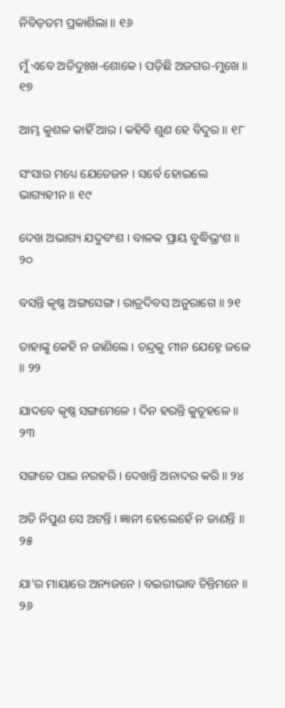ନିବିଡ଼ତମ ପ୍ରକାଶିଲା ॥ ୧୬

ମୁଁ ଏବେ ଅତିଦୁଃଖ-ଶୋକେ । ପଡ଼ିଛି ଅଜଗର-ମୁଖେ ॥ ୧୭

ଆମ୍ଭ କୁଶଳ କାହିଁ ଆର । କହିବି ଶୁଣ ହେ ବିଦୁର ॥ ୧୮

ସଂସାର ମଧ୍ୟେ ଯେତେଜନ । ସର୍ବେ ହୋଇଲେ ଭାଗ୍ୟହୀନ ॥ ୧୯

ଦେଖ ଅଭାଗ୍ୟ ଯଦୁବଂଶ । ବାଳକ ପ୍ରାୟ ବୁଦ୍ଧିଭ୍ରଂଶ ॥ ୨୦

ବସନ୍ତି କୃଷ୍ଣ ଅଙ୍ଗସେଙ୍ଗ । ରାତ୍ରଦିବସ ଅନୁରାଗେ ॥ ୨୧

ତାହାଙ୍କୁ କେହି ନ ଜାଣିଲେ । ଚନ୍ଦ୍ରକୁ ମୀନ ଯେହ୍ନେ ଜଳେ ॥ ୨୨

ଯାଦବେ କୃଷ୍ଣ ସଙ୍ଗମେଳେ । ଦିନ ହରନ୍ତି କୁତୂହଳେ ॥ ୨୩

ସଙ୍ଗତେ ପାଇ ନରହରି । ଦେଖନ୍ତି ଅନାଦର କରି ॥ ୨୪

ଅତି ନିପୁଣ ସେ ଅଟନ୍ତି । ଜ୍ଞାନୀ ହେଲେହେଁ ନ ଜାଣନ୍ତି ॥ ୨୫

ଯା’ର ମାୟାରେ ଅନ୍ୟଜନେ । ବଇରୀଭାବ ଚିନ୍ତିମନେ ॥ ୨୬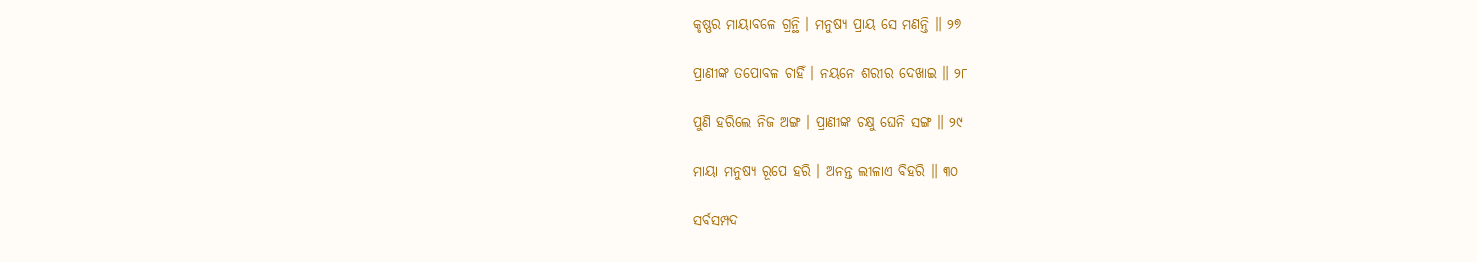କୃଷ୍ଣର ମାୟାବଳେ ଗ୍ରନ୍ଥି । ମନୁଷ୍ୟ ପ୍ରାୟ ସେ ମଣନ୍ତି ॥ ୨୭

ପ୍ରାଣୀଙ୍କ ତପୋବଳ ଚାହିଁ । ନୟନେ ଶରୀର ଦେଖାଇ ॥ ୨୮

ପୁଣି ହରିଲେ ନିଜ ଅଙ୍ଗ । ପ୍ରାଣୀଙ୍କ ଚକ୍ଷୁ ଘେନି ସଙ୍ଗ ॥ ୨୯

ମାୟା ମନୁଷ୍ୟ ରୂପେ ହରି । ଅନନ୍ତ ଲୀଳାଏ ବିହରି ॥ ୩୦

ସର୍ବସମ୍ପଦ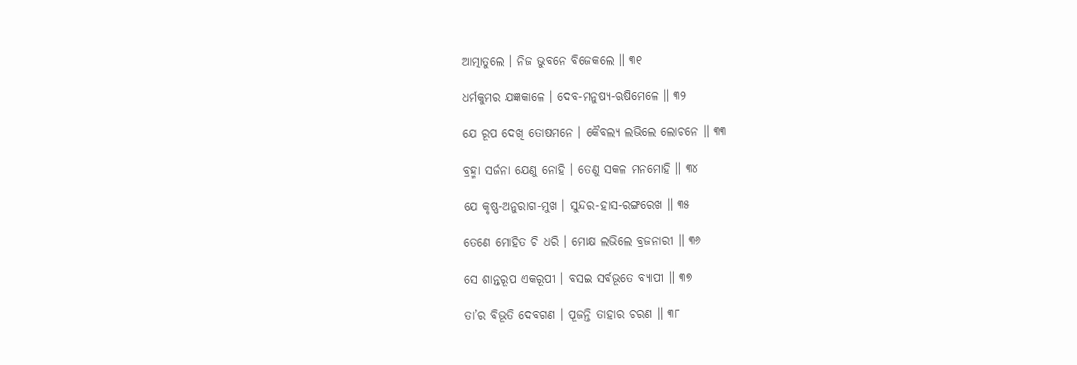ଆତ୍ମାତୁଲେ । ନିଜ ଭୁବନେ ବିଜେକଲେ ॥ ୩୧

ଧର୍ମକୁମର ଯଜ୍ଞକାଳେ । ଦେବ-ମନୁଷ୍ୟ-ଋଷିମେଳେ ॥ ୩୨

ଯେ ରୂପ ଦେଖି ତୋଷମନେ । କୈବଲ୍ୟ ଲଭିଲେ ଲୋଚନେ ॥ ୩୩

ବ୍ରହ୍ମା ସର୍ଜନା ଯେଣୁ ନୋହି । ତେଣୁ ସକଳ ମନମୋହି ॥ ୩୪

ଯେ କୃଷ୍ଣ-ଅନୁରାଗ-ମୁଖ । ସୁନ୍ଦର-ହାସ-ରଙ୍ଗରେଖ ॥ ୩୫

ତେଣେ ମୋହିତ ଚି ଧରି । ମୋକ୍ଷ ଲଭିଲେ ବ୍ରଜନାରୀ ॥ ୩୬

ସେ ଶାନ୍ତରୂପ ଏକରୂପୀ । ବସଇ ସର୍ବଭୂତେ ବ୍ୟାପୀ ॥ ୩୭

ତା’ର ବିଭୂତି ଦେବଗଣ । ପୂଜନ୍ତି ତାହାର ଚରଣ ॥ ୩୮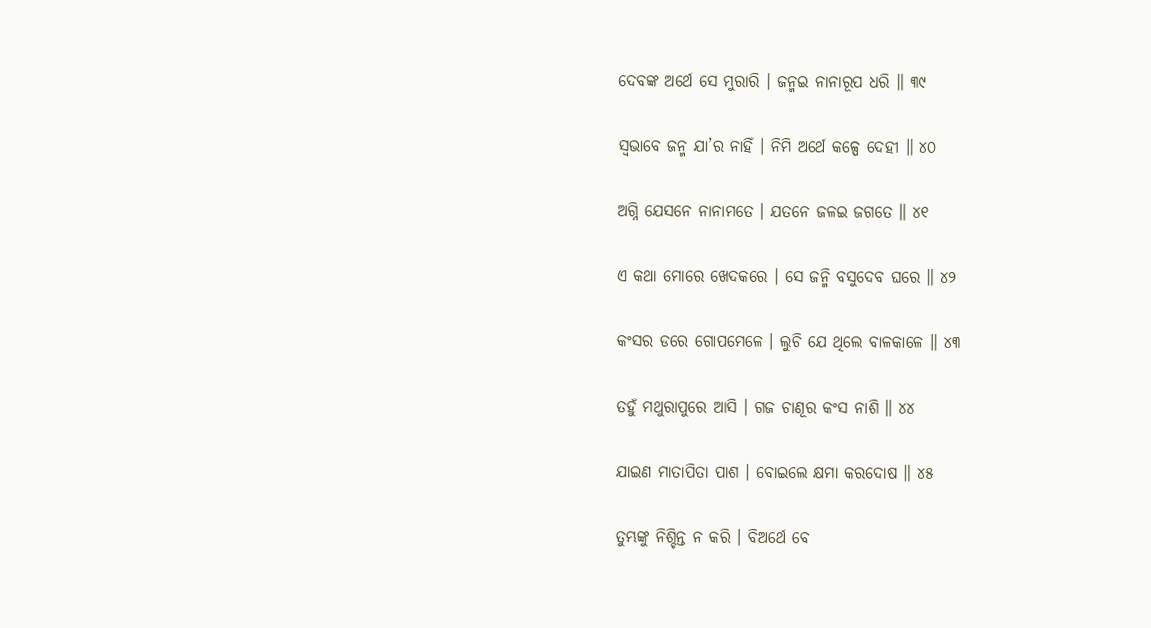ଦେବଙ୍କ ଅର୍ଥେ ସେ ମୁରାରି । ଜନ୍ମଇ ନାନାରୂପ ଧରି ॥ ୩୯

ସ୍ୱଭାବେ ଜନ୍ମ ଯା’ର ନାହିଁ । ନିମି ଅର୍ଥେ କଳ୍ପେ ଦେହୀ ॥ ୪୦

ଅଗ୍ନି ଯେସନେ ନାନାମତେ । ଯତନେ ଜଳଇ ଜଗତେ ॥ ୪୧

ଏ କଥା ମୋରେ ଖେଦକରେ । ସେ ଜନ୍ମି ବସୁଦେବ ଘରେ ॥ ୪୨

କଂସର ଡରେ ଗୋପମେଳେ । ଲୁଚି ଯେ ଥିଲେ ବାଳକାଳେ ॥ ୪୩

ତହୁଁ ମଥୁରାପୁରେ ଆସି । ଗଜ ଚାଣୂର କଂସ ନାଶି ॥ ୪୪

ଯାଇଣ ମାତାପିତା ପାଶ । ବୋଇଲେ କ୍ଷମା କରଦୋଷ ॥ ୪୫

ତୁମ୍ଭଙ୍କୁ ନିଶ୍ଚିନ୍ତ ନ କରି । ବିଅର୍ଥେ ବେ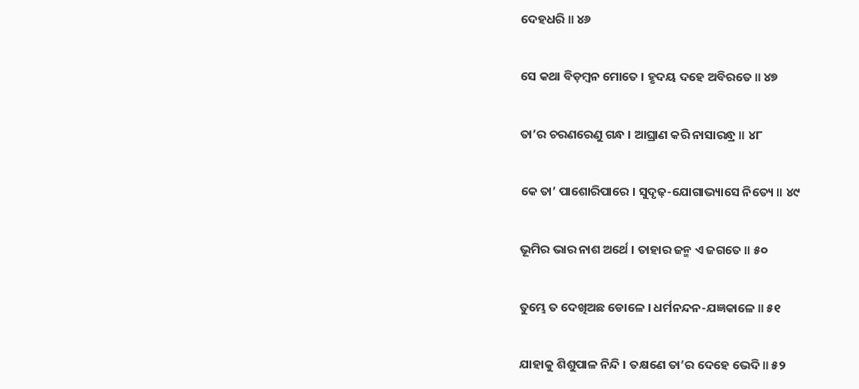ଦେହଧରି ॥ ୪୬

ସେ କଥା ବିଡ଼ମ୍ବନ ମୋତେ । ହୃଦୟ ଦହେ ଅବିରତେ ॥ ୪୭

ତା’ର ଚରଣରେଣୁ ଗନ୍ଧ । ଆଘ୍ରାଣ କରି ନାସାରନ୍ଧ୍ର ॥ ୪୮

କେ ତା’ ପାଶୋରିପାରେ । ସୁଦୃଢ଼-ଯୋଗାଭ୍ୟାସେ ନିତ୍ୟେ ॥ ୪୯

ଭୂମିର ଭାର ନାଶ ଅର୍ଥେ । ତାହାର ଜନ୍ମ ଏ ଜଗତେ ॥ ୫୦

ତୁମ୍ଭେ ତ ଦେଖିଅଛ ଡୋଳେ । ଧର୍ମନନ୍ଦନ-ଯଜ୍ଞକାଳେ ॥ ୫୧

ଯାହାକୁ ଶିଶୁପାଳ ନିନ୍ଦି । ତକ୍ଷଣେ ତା’ର ଦେହେ ଭେଦି ॥ ୫୨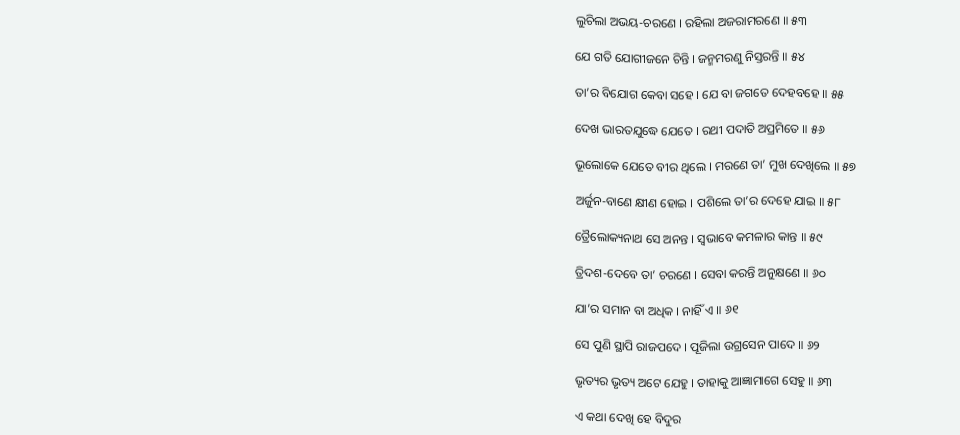ଲୁଚିଲା ଅଭୟ-ଚରଣେ । ରହିଲା ଅଜରାମରଣେ ॥ ୫୩

ଯେ ଗତି ଯୋଗୀଜନେ ଚିନ୍ତି । ଜନ୍ମମରଣୁ ନିସ୍ତରନ୍ତି ॥ ୫୪

ତା’ର ବିଯୋଗ କେବା ସହେ । ଯେ ବା ଜଗତେ ଦେହବହେ ॥ ୫୫

ଦେଖ ଭାରତଯୁଦ୍ଧେ ଯେତେ । ରଥୀ ପଦାତି ଅପ୍ରମିତେ ॥ ୫୬

ଭୂଲୋକେ ଯେତେ ବୀର ଥିଲେ । ମରଣେ ତା’ ମୁଖ ଦେଖିଲେ ॥ ୫୭

ଅର୍ଜୁନ-ବାଣେ କ୍ଷୀଣ ହୋଇ । ପଶିଲେ ତା’ର ଦେହେ ଯାଇ ॥ ୫୮

ତ୍ରୈଲୋକ୍ୟନାଥ ସେ ଅନନ୍ତ । ସ୍ୱଭାବେ କମଳାର କାନ୍ତ ॥ ୫୯

ତ୍ରିଦଶ-ଦେବେ ତା’ ଚରଣେ । ସେବା କରନ୍ତି ଅନୁକ୍ଷଣେ ॥ ୬୦

ଯା’ର ସମାନ ବା ଅଧିକ । ନାହିଁ ଏ ॥ ୬୧

ସେ ପୁଣି ସ୍ଥାପି ରାଜପଦେ । ପୂଜିଲା ଉଗ୍ରସେନ ପାଦେ ॥ ୬୨

ଭୃତ୍ୟର ଭୃତ୍ୟ ଅଟେ ଯେହୁ । ତାହାକୁ ଆଜ୍ଞାମାଗେ ସେହୁ ॥ ୬୩

ଏ କଥା ଦେଖି ହେ ବିଦୁର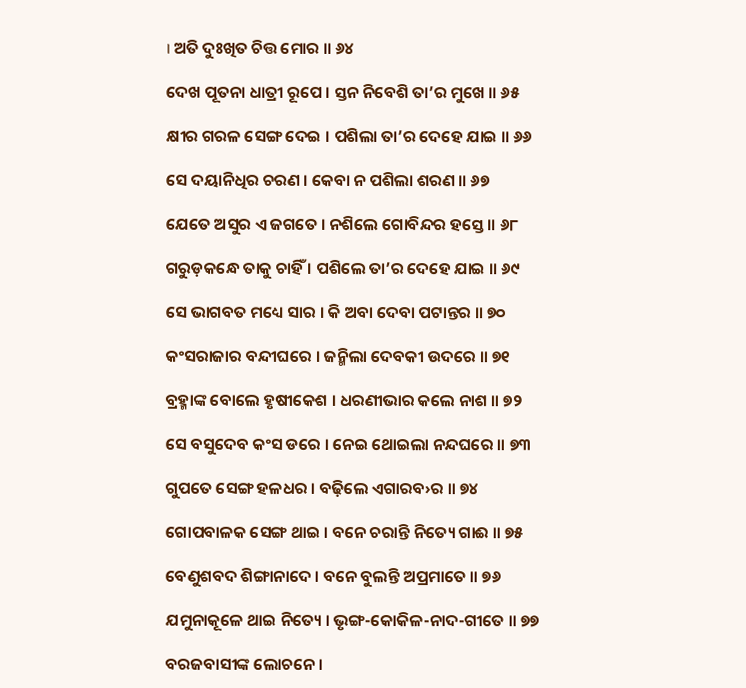। ଅତି ଦୁଃଖିତ ଚିତ୍ତ ମୋର ॥ ୬୪

ଦେଖ ପୂତନା ଧାତ୍ରୀ ରୂପେ । ସ୍ତନ ନିବେଶି ତା’ର ମୁଖେ ॥ ୬୫

କ୍ଷୀର ଗରଳ ସେଙ୍ଗ ଦେଇ । ପଶିଲା ତା’ର ଦେହେ ଯାଇ ॥ ୬୬

ସେ ଦୟାନିଧିର ଚରଣ । କେବା ନ ପଶିଲା ଶରଣ ॥ ୬୭

ଯେତେ ଅସୁର ଏ ଜଗତେ । ନଶିଲେ ଗୋବିନ୍ଦର ହସ୍ତେ ॥ ୬୮

ଗରୁଡ଼କନ୍ଧେ ତାକୁ ଚାହିଁ । ପଶିଲେ ତା’ର ଦେହେ ଯାଇ ॥ ୬୯

ସେ ଭାଗବତ ମଧ୍ୟେ ସାର । କି ଅବା ଦେବା ପଟାନ୍ତର ॥ ୭୦

କଂସରାଜାର ବନ୍ଦୀଘରେ । ଜନ୍ମିଲା ଦେବକୀ ଉଦରେ ॥ ୭୧

ବ୍ରହ୍ମାଙ୍କ ବୋଲେ ହୃଷୀକେଶ । ଧରଣୀଭାର କଲେ ନାଶ ॥ ୭୨

ସେ ବସୁଦେବ କଂସ ଡରେ । ନେଇ ଥୋଇଲା ନନ୍ଦଘରେ ॥ ୭୩

ଗୁପତେ ସେଙ୍ଗ ହଳଧର । ବଢ଼ିଲେ ଏଗାରବ›ର ॥ ୭୪

ଗୋପବାଳକ ସେଙ୍ଗ ଥାଇ । ବନେ ଚରାନ୍ତି ନିତ୍ୟେ ଗାଈ ॥ ୭୫

ବେଣୁଶବଦ ଶିଙ୍ଗାନାଦେ । ବନେ ବୁଲନ୍ତି ଅପ୍ରମାତେ ॥ ୭୬

ଯମୁନାକୂଳେ ଥାଇ ନିତ୍ୟେ । ଭୃଙ୍ଗ-କୋକିଳ-ନାଦ-ଗୀତେ ॥ ୭୭

ବରଜବାସୀଙ୍କ ଲୋଚନେ ।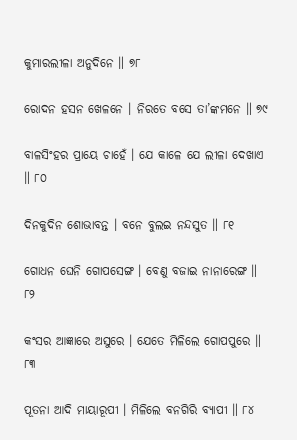କୁମାରଲୀଳା ଅନୁଦିନେ ॥ ୭୮

ରୋଦନ ହସନ ଖେଳନେ । ନିରତେ ବସେ ତା’ଙ୍କମନେ ॥ ୭୯

ବାଳସିଂହର ପ୍ରାୟେ ଚାହେଁ । ଯେ କାଳେ ଯେ ଲୀଳା ଦେଖାଏ ॥ ୮୦

ଦିନକୁଦିନ ଶୋଭାବନ୍ତ । ବନେ ବୁଲଇ ନନ୍ଦସୁତ ॥ ୮୧

ଗୋଧନ ଘେନି ଗୋପସେଙ୍ଗ । ବେଣୁ ବଜାଇ ନାନାରେଙ୍ଗ ॥ ୮୨

କଂସର ଆଜ୍ଞାରେ ଅସୁରେ । ଯେତେ ମିଳିଲେ ଗୋପପୁରେ ॥ ୮୩

ପୂତନା ଆଦି ମାୟାରୂପୀ । ମିଳିଲେ ବନଗିରି ବ୍ୟାପୀ ॥ ୮୪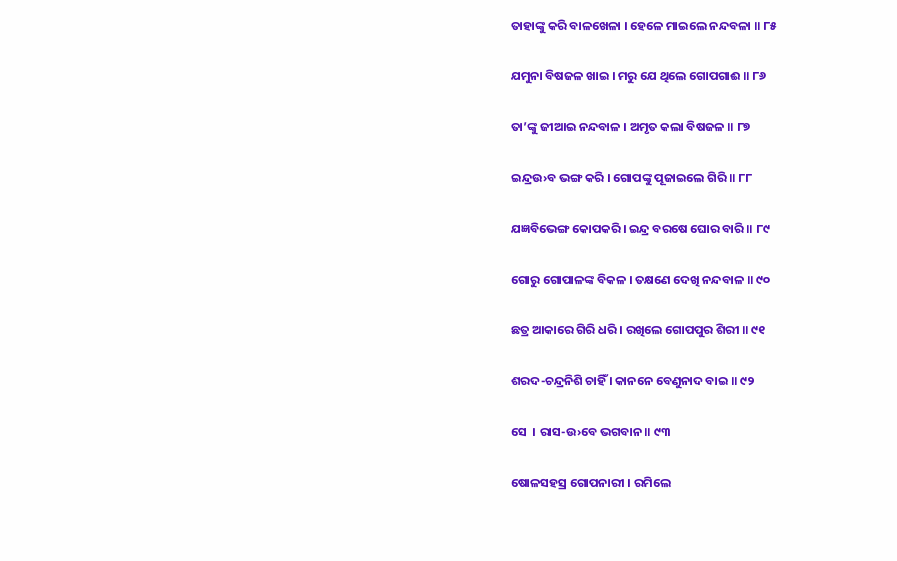ତାହାଙ୍କୁ କରି ବାଳଖେଳା । ହେଳେ ମାଇଲେ ନନ୍ଦବଳା ॥ ୮୫

ଯମୁନା ବିଷଜଳ ଖାଇ । ମରୁ ଯେ ଥିଲେ ଗୋପଗାଈ ॥ ୮୬

ତା’ଙ୍କୁ ଜୀଆଇ ନନ୍ଦବାଳ । ଅମୃତ କଲା ବିଷଜଳ ॥ ୮୭

ଇନ୍ଦ୍ରଉ›ବ ଭଙ୍ଗ କରି । ଗୋପଙ୍କୁ ପୂଜାଇଲେ ଗିରି ॥ ୮୮

ଯଜ୍ଞବିଭେଙ୍ଗ କୋପକରି । ଇନ୍ଦ୍ର ବରଷେ ଘୋର ବାରି ॥ ୮୯

ଗୋରୁ ଗୋପାଳଙ୍କ ବିକଳ । ତକ୍ଷଣେ ଦେଖି ନନ୍ଦବାଳ ॥ ୯୦

ଛତ୍ର ଆକାରେ ଗିରି ଧରି । ରଖିଲେ ଗୋପପୁର ଶିରୀ ॥ ୯୧

ଶରଦ-ଚନ୍ଦ୍ରନିଶି ଚାହିଁ । କାନନେ ବେଣୁନାଦ ବାଇ ॥ ୯୨

ସେ  । ରାସ-ଉ›ବେ ଭଗବାନ ॥ ୯୩

ଷୋଳସହସ୍ର ଗୋପନାରୀ । ରମିଲେ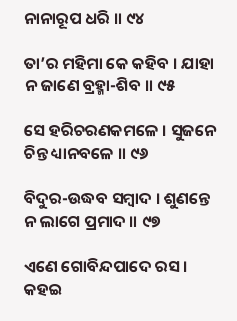ନାନାରୂପ ଧରି ॥ ୯୪

ତା’ର ମହିମା କେ କହିବ । ଯାହା ନ ଜାଣେ ବ୍ରହ୍ମା-ଶିବ ॥ ୯୫

ସେ ହରିଚରଣକମଳେ । ସୁଜନେ ଚିନ୍ତ ଧ୍ୟାନବଳେ ॥ ୯୬

ବିଦୁର-ଉଦ୍ଧବ ସମ୍ବାଦ । ଶୁଣନ୍ତେ ନ ଲାଗେ ପ୍ରମାଦ ॥ ୯୭

ଏଣେ ଗୋବିନ୍ଦପାଦେ ରସ । କହଇ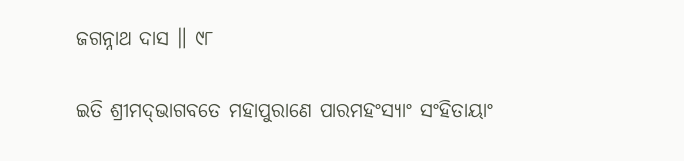ଜଗନ୍ନାଥ ଦାସ ॥ ୯୮

ଇତି ଶ୍ରୀମଦ୍‌ଭାଗବତେ ମହାପୁରାଣେ ପାରମହଂସ୍ୟାଂ ସଂହିତାୟାଂ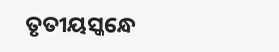ତୃତୀୟସ୍କନ୍ଧେ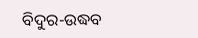ବିଦୁର-ଉଦ୍ଧବ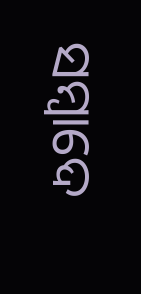ସମ୍ବାଦେ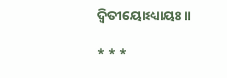ଦ୍ବିତୀୟୋଽଧ୍ୟାୟଃ ॥

* * *